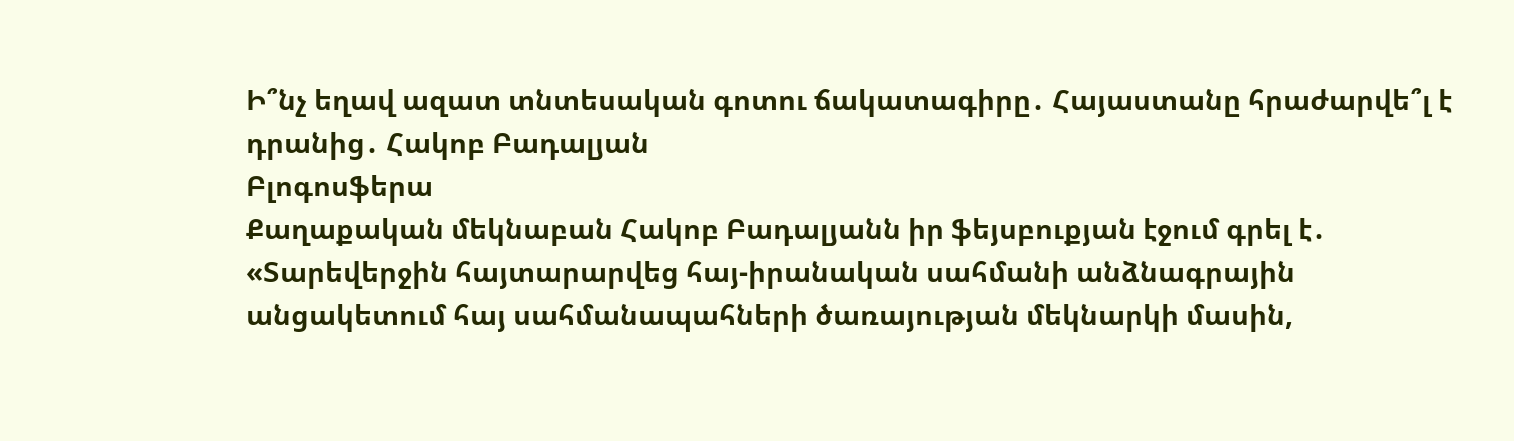Ի՞նչ եղավ ազատ տնտեսական գոտու ճակատագիրը․ Հայաստանը հրաժարվե՞լ է դրանից․ Հակոբ Բադալյան
Բլոգոսֆերա
Քաղաքական մեկնաբան Հակոբ Բադալյանն իր ֆեյսբուքյան էջում գրել է․
«Տարեվերջին հայտարարվեց հայ-իրանական սահմանի անձնագրային անցակետում հայ սահմանապահների ծառայության մեկնարկի մասին,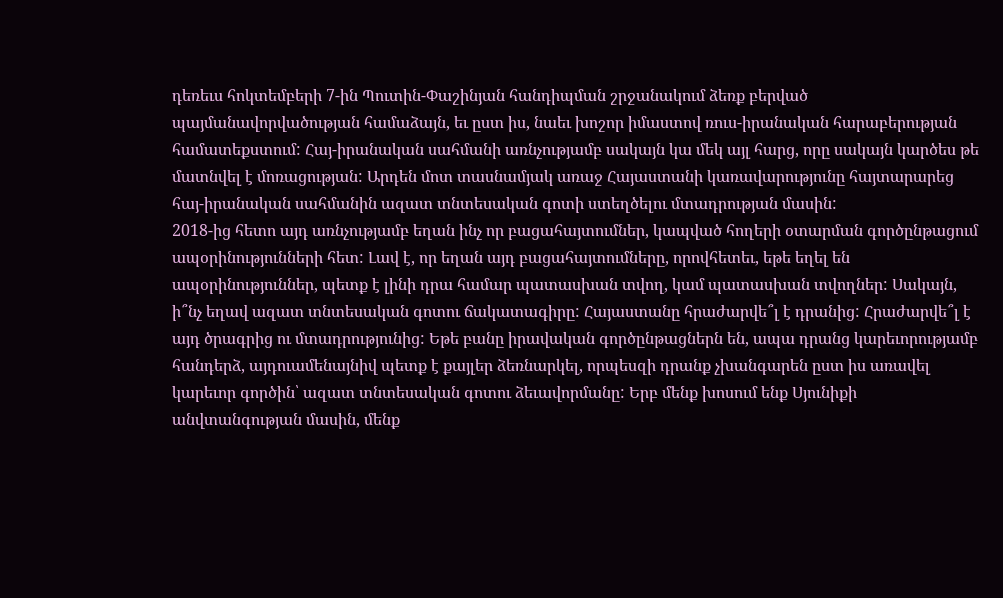դեռեւս հոկտեմբերի 7-ին Պուտին-Փաշինյան հանդիպման շրջանակում ձեռք բերված պայմանավորվածության համաձայն, եւ ըստ իս, նաեւ խոշոր իմաստով ռուս-իրանական հարաբերության համատեքստում: Հայ-իրանական սահմանի առնչությամբ սակայն կա մեկ այլ հարց, որը սակայն կարծես թե մատնվել է մոռացության: Արդեն մոտ տասնամյակ առաջ Հայաստանի կառավարությունը հայտարարեց հայ-իրանական սահմանին ազատ տնտեսական գոտի ստեղծելու մտադրության մասին:
2018-ից հետո այդ առնչությամբ եղան ինչ որ բացահայտումներ, կապված հողերի օտարման գործընթացում ապօրինությունների հետ: Լավ է, որ եղան այդ բացահայտումները, որովհետեւ, եթե եղել են ապօրինություններ, պետք է լինի դրա համար պատասխան տվող, կամ պատասխան տվողներ: Սակայն, ի՞նչ եղավ ազատ տնտեսական գոտու ճակատագիրը: Հայաստանը հրաժարվե՞լ է դրանից: Հրաժարվե՞լ է այդ ծրագրից ու մտադրությունից: Եթե բանը իրավական գործընթացներն են, ապա դրանց կարեւորությամբ հանդերձ, այդուամենայնիվ պետք է քայլեր ձեռնարկել, որպեսզի դրանք չխանգարեն ըստ իս առավել կարեւոր գործին՝ ազատ տնտեսական գոտու ձեւավորմանը: Երբ մենք խոսում ենք Սյունիքի անվտանգության մասին, մենք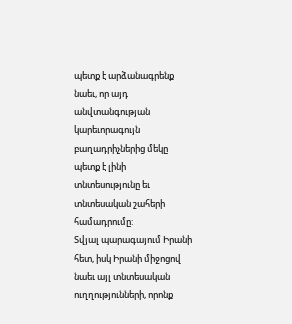պետք է արձանագրենք նաեւ, որ այդ անվտանգության կարեւորագույն բաղադրիչներից մեկը պետք է լինի տնտեսությունը եւ տնտեսական շահերի համադրումը:
Տվյալ պարագայում Իրանի հետ, իսկ Իրանի միջոցով նաեւ այլ տնտեսական ուղղությունների, որոնք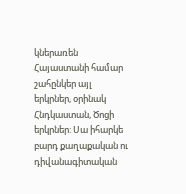կներառեն Հայաստանի համար շահընկեր այլ երկրներ, օրինակ Հնդկաստան, Ծոցի երկրներ: Սա իհարկե բարդ քաղաքական ու դիվանագիտական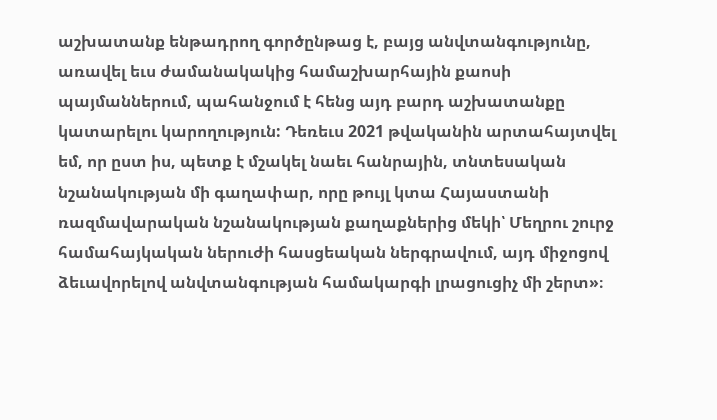աշխատանք ենթադրող գործընթաց է, բայց անվտանգությունը, առավել եւս ժամանակակից համաշխարհային քաոսի պայմաններում, պահանջում է հենց այդ բարդ աշխատանքը կատարելու կարողություն: Դեռեւս 2021 թվականին արտահայտվել եմ, որ ըստ իս, պետք է մշակել նաեւ հանրային, տնտեսական նշանակության մի գաղափար, որը թույլ կտա Հայաստանի ռազմավարական նշանակության քաղաքներից մեկի՝ Մեղրու շուրջ համահայկական ներուժի հասցեական ներգրավում, այդ միջոցով ձեւավորելով անվտանգության համակարգի լրացուցիչ մի շերտ»։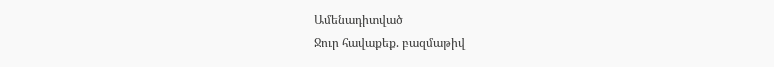Ամենադիտված
Ջուր հավաքեք. բազմաթիվ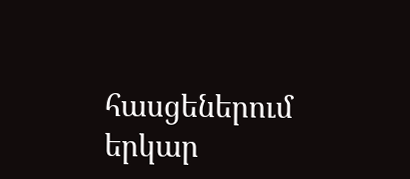հասցեներում երկար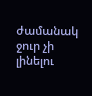ժամանակ ջուր չի լինելու